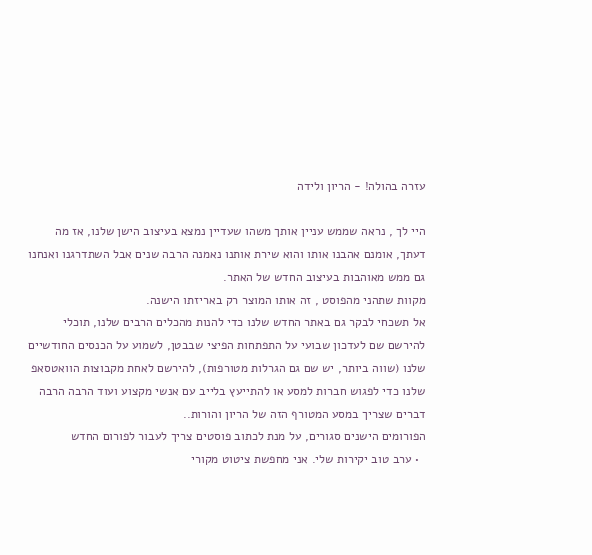עזרה בהולה! - הריון ולידה

היי לך , נראה שממש עניין אותך משהו שעדיין נמצא בעיצוב הישן שלנו, אז מה דעתך, אומנם אהבנו אותו והוא שירת אותנו נאמנה הרבה שנים אבל השתדרגנו ואנחנו גם ממש מאוהבות בעיצוב החדש של האתר.
מקוות שתהני מהפוסט , זה אותו המוצר רק באריזתו הישנה.
אל תשכחי לבקר גם באתר החדש שלנו כדי להנות מהכלים הרבים שלנו, תוכלי להירשם שם לעדכון שבועי על התפתחות הפיצי שבבטן, לשמוע על הכנסים החודשיים שלנו (שווה ביותר, יש שם גם הגרלות מטורפות), להירשם לאחת מקבוצות הוואטסאפ שלנו כדי לפגוש חברות למסע או להתייעץ בלייב עם אנשי מקצוע ועוד הרבה הרבה דברים שצריך במסע המטורף הזה של הריון והורות..
הפורומים הישנים סגורים, על מנת לכתוב פוסטים צריך לעבור לפורום החדש
  • ערב טוב יקירות שלי. אני מחפשת ציטוט מקורי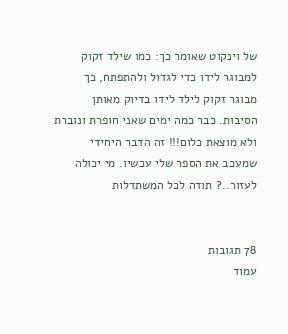של וינקוט שאומר כך: כמו שילד זקוק למבוגר לידו כדי לגדול ולהתפתח, כך מבוגר זקוק לילד לידו בדיוק מאותן הסיבות. כבר כמה ימים שאני חופרת ונוברת ולא מוצאת כלום!!! זה הדבר היחידי שמעכב את הספר שלי עכשיו. מי יכולה לעזור..? תודה לכל המשתדלות


78 תגובות
עמוד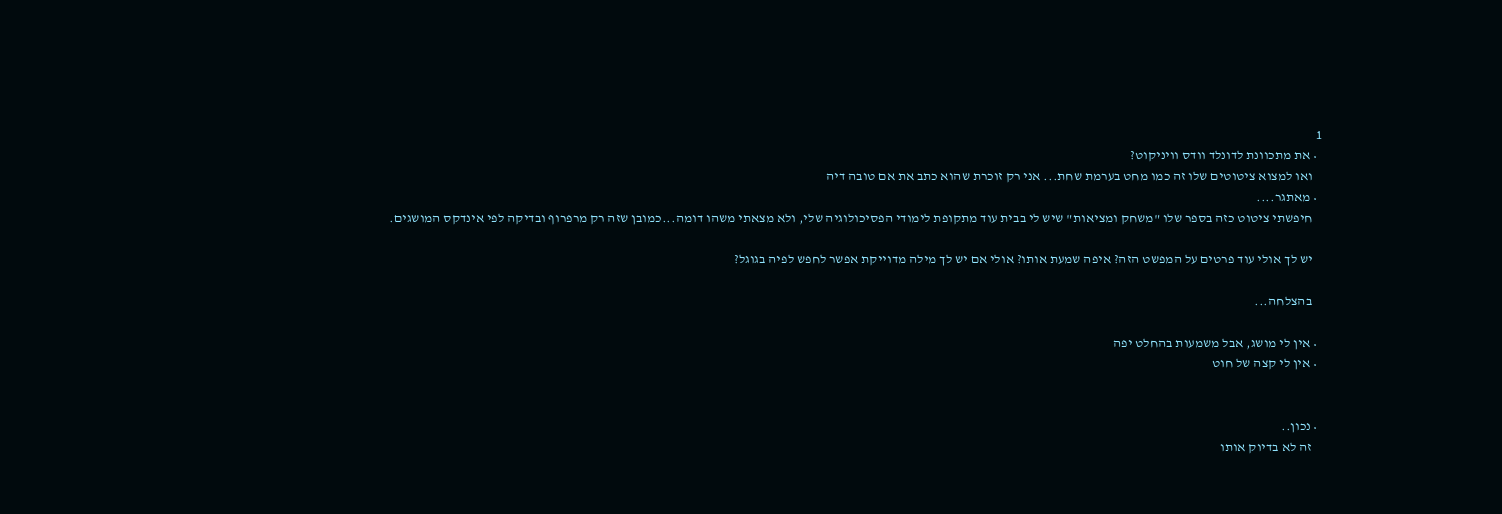1
  • את מתכוונת לדונלד וודס וויניקוט?
    ואו למצוא ציטוטים שלו זה כמו מחט בערמת שחת... אני רק זוכרת שהוא כתב את אם טובה דיה
  • מאתגר....
    חיפשתי ציטוט כזה בספר שלו "משחק ומציאות" שיש לי בבית עוד מתקופת לימודי הפסיכולוגיה שלי, ולא מצאתי משהו דומה...כמובן שזה רק מרפרוף ובדיקה לפי אינדקס המושגים.

    יש לך אולי עוד פרטים על המפשט הזה? איפה שמעת אותו? אולי אם יש לך מילה מדוייקת אפשר לחפש לפיה בגוגל?

    בהצלחה...

  • אין לי מושג, אבל משמעות בהחלט יפה
  • אין לי קצה של חוט


  • נכון..
    זה לא בדיוק אותו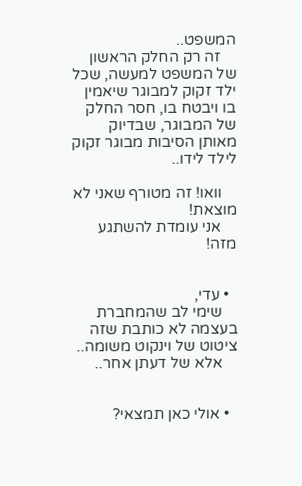המשפט..
    זה רק החלק הראשון של המשפט למעשה, שכל ילד זקוק למבוגר שיאמין בו ויבטח בו, חסר החלק של המבוגר, שבדיוק מאותן הסיבות מבוגר זקוק לילד לידו..

    וואו! זה מטורף שאני לא מוצאת!
    אני עומדת להשתגע מזה!


  • עדי,
    שימי לב שהמחברת בעצמה לא כותבת שזה ציטוט של וינקוט משומה..
    אלא של דעתן אחר..


  • אולי כאן תמצאי?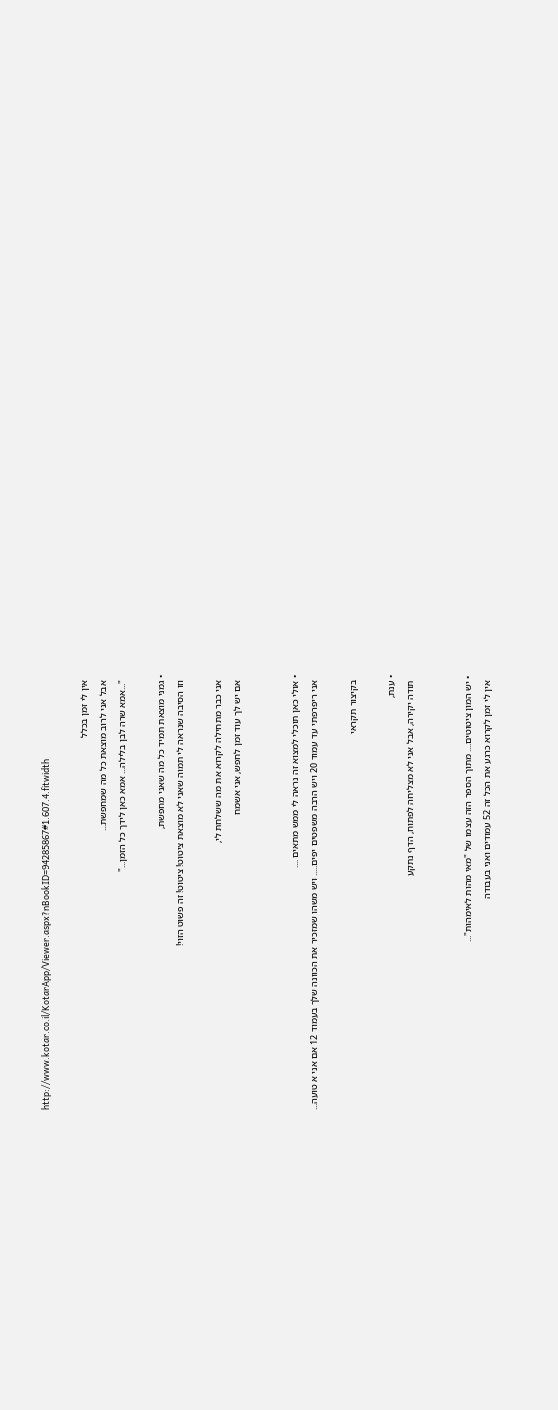http://www.kotar.co.il/KotarApp/Viewer.aspx?nBookID=94285867#1.607.4.fitwidth

    אין לי זמן בכלל
    אבל אני לרוב מוצאת כל מה שמחפשת...
    "...אמא שרה לבן בלילה... אמא כאן לידך כל הזמן..."

  • גמני מוצאת תמיד כל מה שאני מחפשת,
    וזו הסיבה שנראה לי תמוה שאני לא מוצאת ציטוט! ציטוט! זה פשוט הזוי!

    אני כבר מתחילה לקרוא את מה ששלחת לי,
    אם יש לך עוד זמן לחפש, אני אשמח


  • אולי כאן תוכלי למצוא זה נראה לי ממש מתאים ....
    אני ריפרפתי עד עמוד 20 ויש הרבה משפטים יפים..... ויש משהו שמזכיר את הכוונה שלך בעמוד 12 אם אני א טועה...

    בקיצור תקראי

  • ענת,
    תודה יקירה, אבל אני לא מצליחה לפתוח, הדף נתקע


  • יש המון ציטוטים.... מתוך הספר הזה עצמו של "מאי מהות לאימהות"...
    אין לי זמן לקרוא כרגע את הכל זה 52 עמודים ואני בעבודה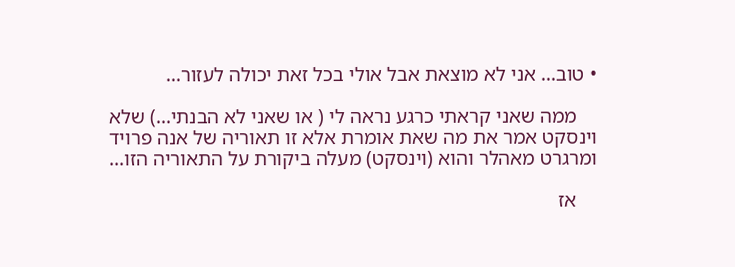• טוב... אני לא מוצאת אבל אולי בכל זאת יכולה לעזור...

    ממה שאני קראתי כרגע נראה לי ( או שאני לא הבנתי...) שלא וינסקט אמר את מה שאת אומרת אלא זו תאוריה של אנה פרויד ומרגרט מאהלר והוא (וינסקט) מעלה ביקורת על התאוריה הזו...

    אז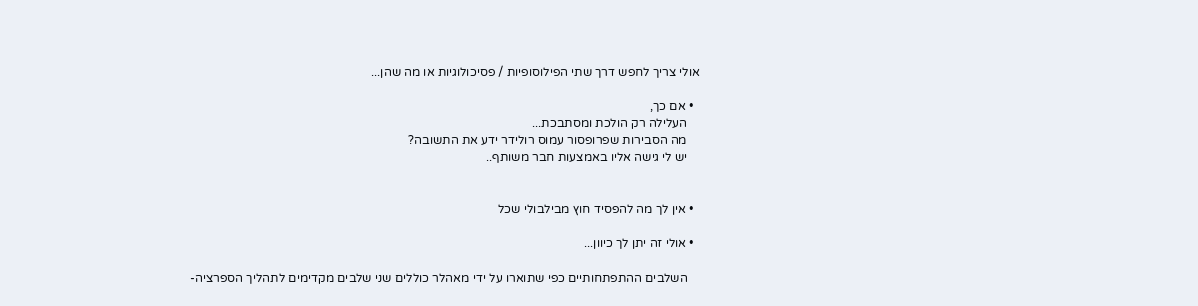אולי צריך לחפש דרך שתי הפילוסופיות / פסיכולוגיות או מה שהן...

  • אם כך,
    העלילה רק הולכת ומסתבכת...
    מה הסבירות שפרופסור עמוס רולידר ידע את התשובה?
    יש לי גישה אליו באמצעות חבר משותף..


  • אין לך מה להפסיד חוץ מבילבולי שכל

  • אולי זה יתן לך כיוון...

    השלבים ההתפתחותיים כפי שתוארו על ידי מאהלר כוללים שני שלבים מקדימים לתהליך הספרציה-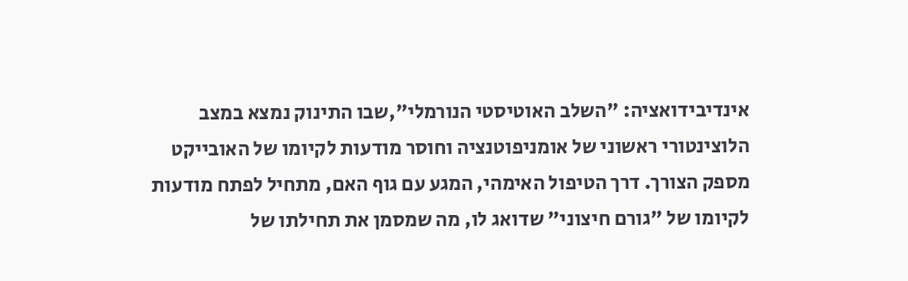אינדיבידואציה: "השלב האוטיסטי הנורמלי",שבו התינוק נמצא במצב הלוצינטורי ראשוני של אומניפוטנציה וחוסר מודעות לקיומו של האובייקט מספק הצורך. דרך הטיפול האימהי, המגע עם גוף האם, מתחיל לפתח מודעות לקיומו של "גורם חיצוני" שדואג לו, מה שמסמן את תחילתו של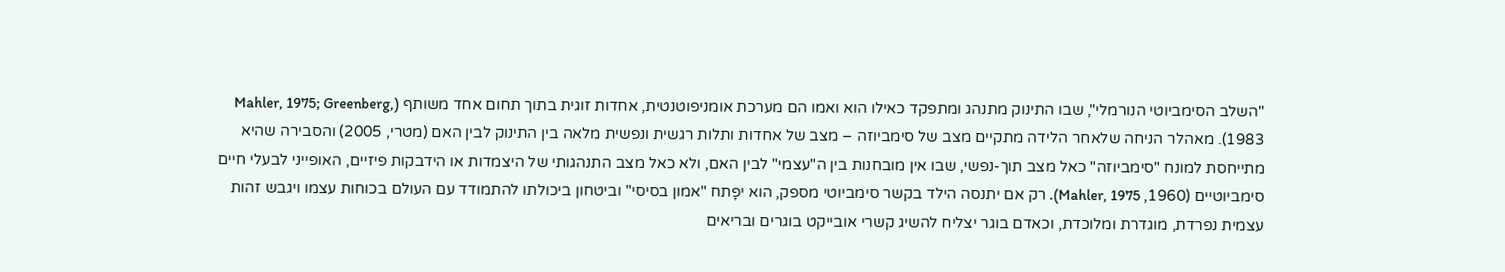"השלב הסימביוטי הנורמלי", שבו התינוק מתנהג ומתפקד כאילו הוא ואמו הם מערכת אומניפוטנטית, אחדות זוגית בתוך תחום אחד משותף (Mahler, 1975; Greenberg, 1983). מאהלר הניחה שלאחר הלידה מתקיים מצב של סימביוזה – מצב של אחדות ותלות רגשית ונפשית מלאה בין התינוק לבין האם (מטרי, 2005) והסבירה שהיא מתייחסת למונח "סימביוזה" כאל מצב תוך-נפשי, שבו אין מובחנות בין ה"עצמי" לבין האם, ולא כאל מצב התנהגותי של היצמדות או הידבקות פיזיים, האופייני לבעלי חיים סימביוטיים (1960, Mahler, 1975). רק אם יתנסה הילד בקשר סימביוטי מספק, הוא יפָתח "אמון בסיסי" וביטחון ביכולתו להתמודד עם העולם בכוחות עצמו ויגבש זהות עצמית נפרדת, מוגדרת ומלוכדת, וכאדם בוגר יצליח להשיג קשרי אובייקט בוגרים ובריאים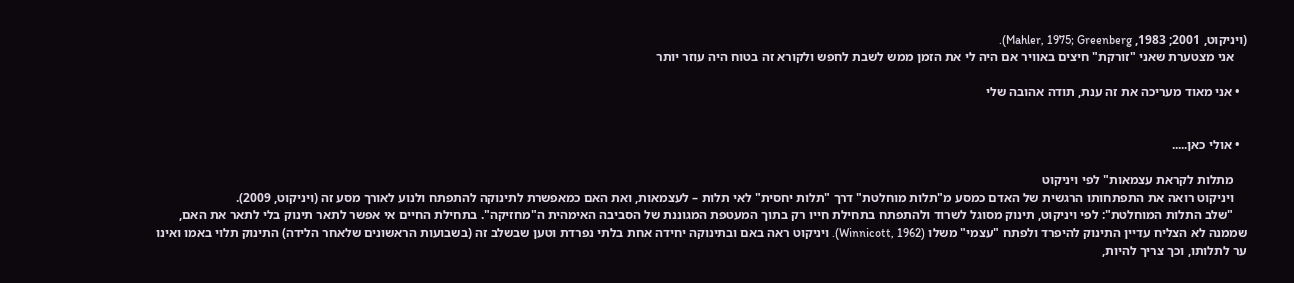(ויניקוט, 2001; 1983, Mahler, 1975; Greenberg).
    אני מצטערת שאני "זורקת" חיצים באוויר אם היה לי את הזמן ממש לשבת לחפש ולקורא זה בטוח היה עוזר יותר

  • אני מאוד מעריכה את זה ענת, תודה אהובה שלי


  • אולי כאן.....

    מתלות לקראת עצמאות" לפי ויניקוט
    ויניקוט רואה את התפתחותו הרגשית של האדם כמסע מ"תלות מוחלטת" דרך "תלות יחסית" לאי תלות – לעצמאות, ואת האם כמאפשרת לתינוקה להתפתח ולנוע לאורך מסע זה (ויניקוט, 2009).
    "שלב התלות המוחלטת": לפי ויניקוט, תינוק מסוגל לשרוד ולהתפתח בתחילת חייו רק בתוך המעטפת המגוננת של הסביבה האימהית ה"מחזיקה". בתחילת החיים אי אפשר לתאר תינוק בלי לתאר את האם, שממנה לא הצליח עדיין התינוק להיפרד ולפתח "עצמי" משלו (Winnicott, 1962). ויניקוט ראה באם ובתינוקה יחידה אחת בלתי נפרדת וטען שבשלב זה (בשבועות הראשונים שלאחר הלידה) התינוק תלוי באמו ואינו ער לתלותו, וכך צריך להיות,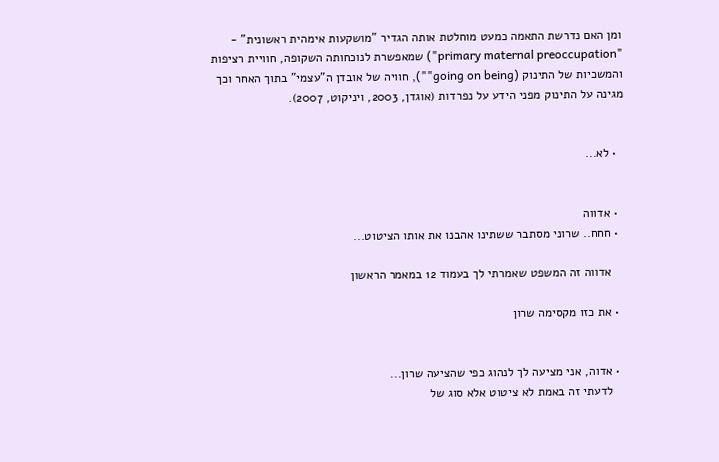ומן האם נדרשת התאמה כמעט מוחלטת אותה הגדיר "מושקעות אימהית ראשונית" - "primary maternal preoccupation") שמאפשרת לנוכחותה השקופה, חוויית רציפות והמשכיות של התינוק (going on being""), חוויה של אובדן ה"עצמי" בתוך האחר וכך מגינה על התינוק מפני הידע על נפרדות (אוגדן, 2003, ויניקוט, 2007).


  • לא...


  • אדווה
  • חחח.. שרוני מסתבר ששתינו אהבנו את אותו הציטוט...

    אדווה זה המשפט שאמרתי לך בעמוד 12 במאמר הראשון

  • את כזו מקסימה שרון


  • אדוה, אני מציעה לך לנהוג כפי שהציעה שרון...
    לדעתי זה באמת לא ציטוט אלא סוג של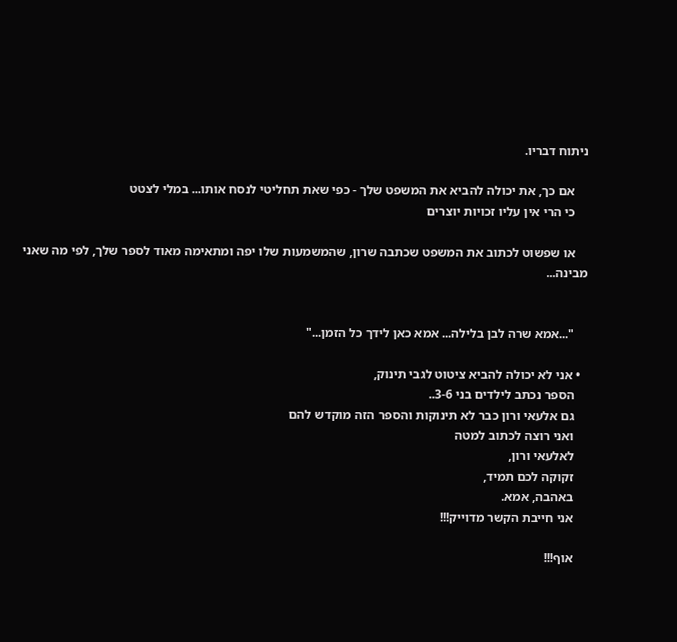ניתוח דבריו.

    אם כך, את יכולה להביא את המשפט שלך - כפי שאת תחליטי לנסח אותו... במלי לצטט
    כי הרי אין עליו זכויות יוצרים

    או שפשוט לכתוב את המשפט שכתבה שרון, שהמשמעות שלו יפה ומתאימה מאוד לספר שלך, לפי מה שאני מבינה...


    "...אמא שרה לבן בלילה... אמא כאן לידך כל הזמן..."

  • אני לא יכולה להביא ציטוט לגבי תינוק,
    הספר נכתב לילדים בני 3-6..
    גם אלעאי ורון כבר לא תינוקות והספר הזה מוקדש להם
    ואני רוצה לכתוב למטה
    לאלעאי ורון,
    זקוקה לכם תמיד,
    באהבה, אמא.
    אני חייבת הקשר מדוייק!!!

    אוף!!!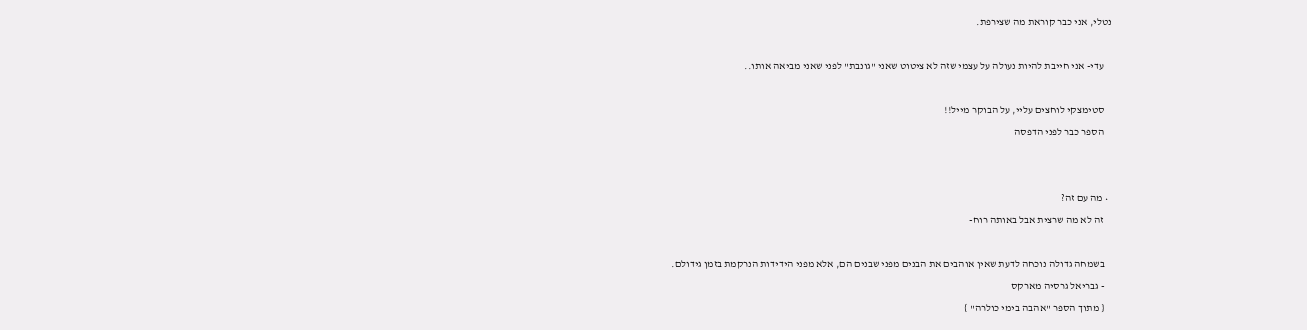נטלי, אני כבר קוראת מה שצירפת.

    עדי- אני חייבת להיות נעולה על עצמי שזה לא ציטוט שאני "גונבת" לפני שאני מביאה אותו..

    סטימצקי לוחצים עליי, על הבוקר מייל!!
    הספר כבר לפני הדפסה


  • מה עם זה?
    זה לא מה שרצית אבל באותה רוח-

    בשמחה גדולה נוכחה לדעת שאין אוהבים את הבנים מפני שבנים הם, אלא מפני הידידות הנרקמת בזמן גידולם.
    - גבריאל גרסיה מארקס
    { מתוך הספר "אהבה בימי כולרה" }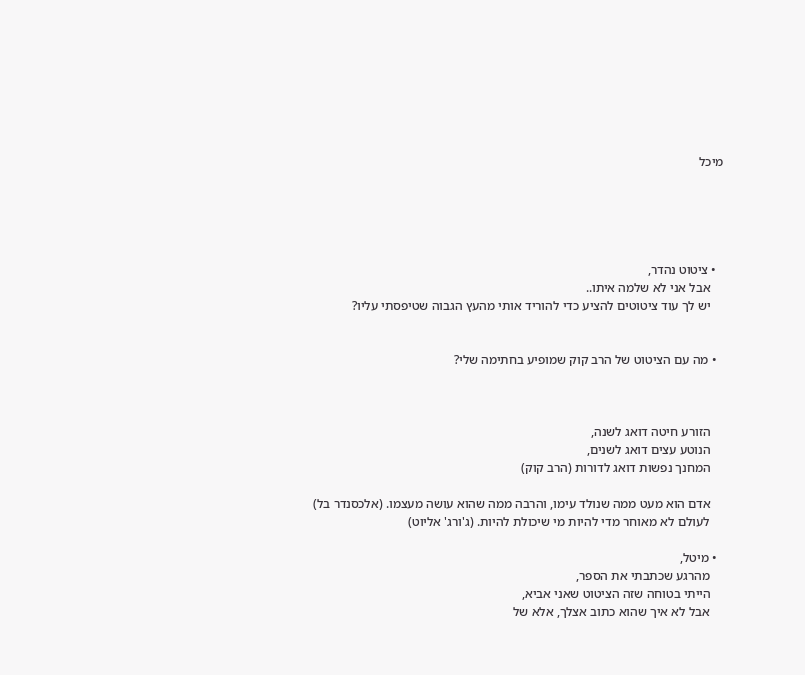מיכל





  • ציטוט נהדר,
    אבל אני לא שלמה איתו..
    יש לך עוד ציטוטים להציע כדי להוריד אותי מהעץ הגבוה שטיפסתי עליו?


  • מה עם הציטוט של הרב קוק שמופיע בחתימה שלי?



    הזורע חיטה דואג לשנה,
    הנוטע עצים דואג לשנים,
    המחנך נפשות דואג לדורות (הרב קוק)

    אדם הוא מעט ממה שנולד עימו, והרבה ממה שהוא עושה מעצמו. (אלכסנדר בל)
    לעולם לא מאוחר מדי להיות מי שיכולת להיות. (ג'ורג' אליוט)

  • מיטל,
    מהרגע שכתבתי את הספר,
    הייתי בטוחה שזה הציטוט שאני אביא,
    אבל לא איך שהוא כתוב אצלך, אלא של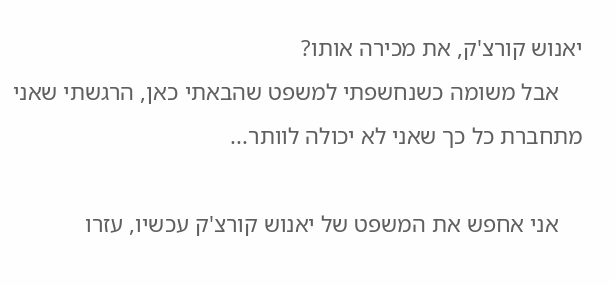יאנוש קורצ'ק, את מכירה אותו?
    אבל משומה כשנחשפתי למשפט שהבאתי כאן, הרגשתי שאני מתחברת כל כך שאני לא יכולה לוותר...

    אני אחפש את המשפט של יאנוש קורצ'ק עכשיו, עזרו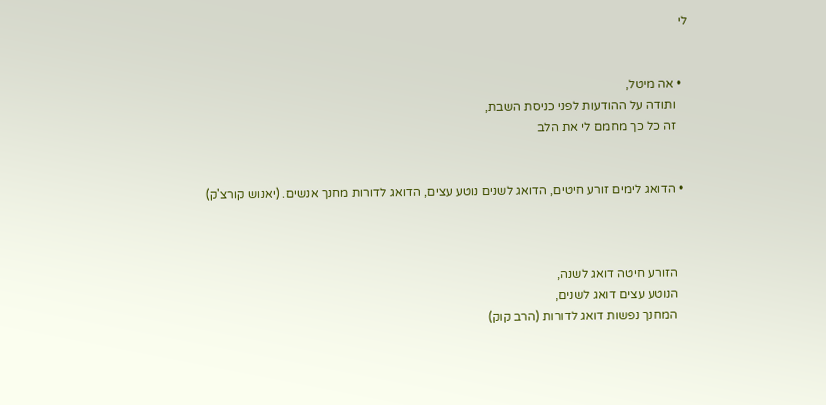לי


  • אה מיטל,
    ותודה על ההודעות לפני כניסת השבת,
    זה כל כך מחמם לי את הלב


  • הדואג לימים זורע חיטים, הדואג לשנים נוטע עצים, הדואג לדורות מחנך אנשים. (יאנוש קורצ'ק)



    הזורע חיטה דואג לשנה,
    הנוטע עצים דואג לשנים,
    המחנך נפשות דואג לדורות (הרב קוק)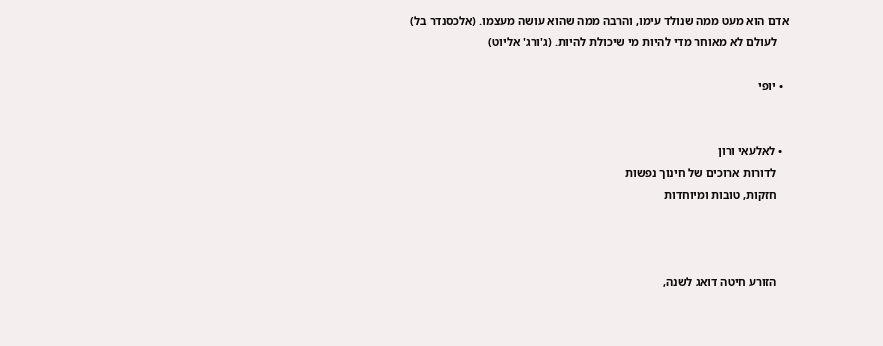אדם הוא מעט ממה שנולד עימו, והרבה ממה שהוא עושה מעצמו. (אלכסנדר בל)
    לעולם לא מאוחר מדי להיות מי שיכולת להיות. (ג'ורג' אליוט)

  • יופי


  • לאלעאי ורון
    לדורות ארוכים של חינוך נפשות
    חזקות, טובות ומיוחדות



    הזורע חיטה דואג לשנה,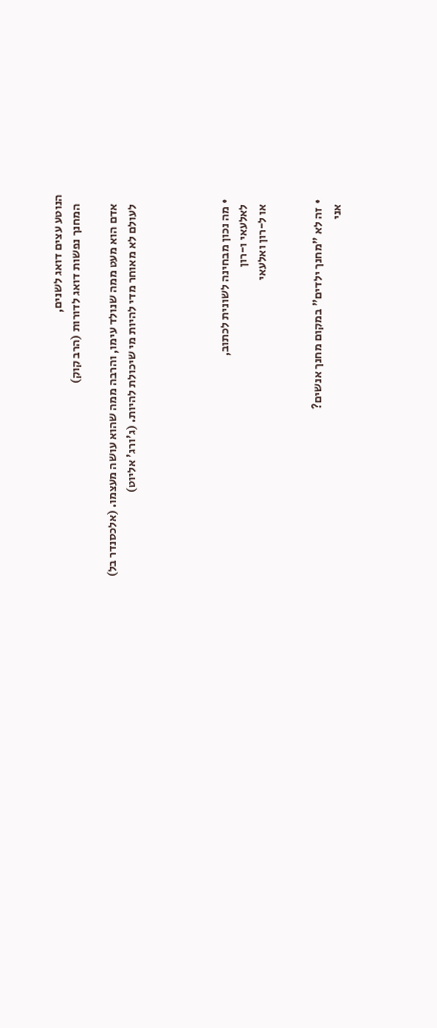הנוטע עצים דואג לשנים,
    המחנך נפשות דואג לדורות (הרב קוק)

    אדם הוא מעט ממה שנולד עימו, והרבה ממה שהוא עושה מעצמו. (אלכסנדר בל)
    לעולם לא מאוחר מדי להיות מי שיכולת להיות. (ג'ורג' אליוט)




  • מה נכון מבחינה לשונית לכתוב,
    לאלעאי ו-רון
    או ל-רון ואלעאי


  • זה לא "מחנך ילדים" במקום מחנך אנשים?
    אני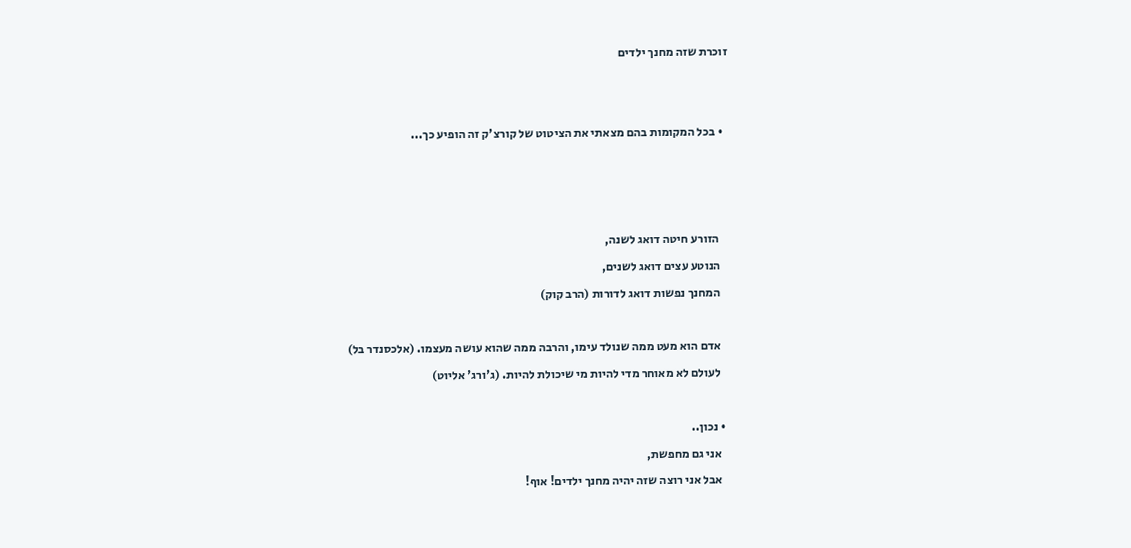זוכרת שזה מחנך ילדים


  • בכל המקומות בהם מצאתי את הציטוט של קורצ'ק זה הופיע כך...



    הזורע חיטה דואג לשנה,
    הנוטע עצים דואג לשנים,
    המחנך נפשות דואג לדורות (הרב קוק)

    אדם הוא מעט ממה שנולד עימו, והרבה ממה שהוא עושה מעצמו. (אלכסנדר בל)
    לעולם לא מאוחר מדי להיות מי שיכולת להיות. (ג'ורג' אליוט)

  • נכון..
    אני גם מחפשת,
    אבל אני רוצה שזה יהיה מחנך ילדים! אוף!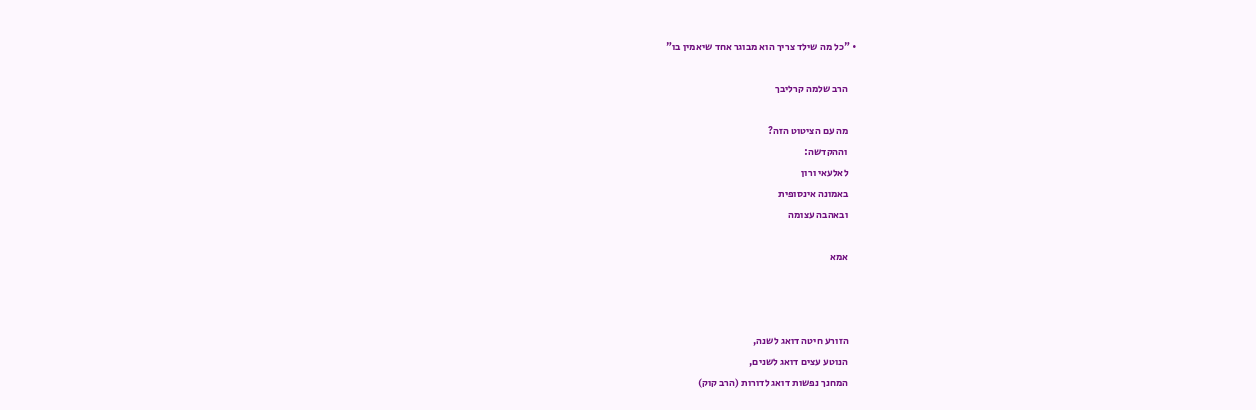• "כל מה שילד צריך הוא מבוגר אחד שיאמין בו"

    הרב שלמה קרליבך

    מה עם הציטוט הזה?
    וההקדשה:
    לאלעאי ורון
    באמונה אינסופית
    ובאהבה עצומה

    אמא



    הזורע חיטה דואג לשנה,
    הנוטע עצים דואג לשנים,
    המחנך נפשות דואג לדורות (הרב קוק)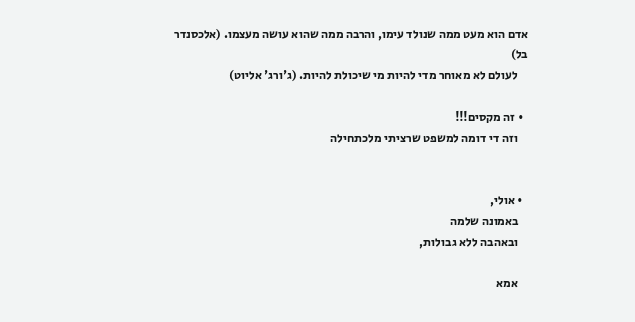אדם הוא מעט ממה שנולד עימו, והרבה ממה שהוא עושה מעצמו. (אלכסנדר בל)
    לעולם לא מאוחר מדי להיות מי שיכולת להיות. (ג'ורג' אליוט)

  • זה מקסים!!!
    וזה די דומה למשפט שרציתי מלכתחילה


  • אולי,
    באמונה שלמה
    ובאהבה ללא גבולות,

    אמא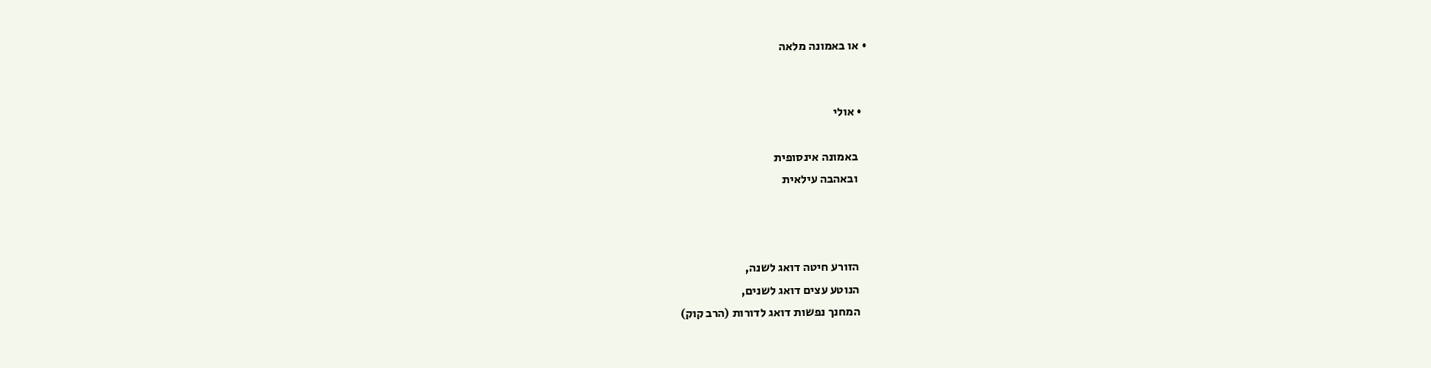• או באמונה מלאה


  • אולי

    באמונה אינסופית
    ובאהבה עילאית



    הזורע חיטה דואג לשנה,
    הנוטע עצים דואג לשנים,
    המחנך נפשות דואג לדורות (הרב קוק)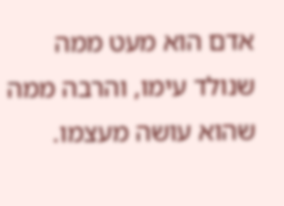אדם הוא מעט ממה שנולד עימו, והרבה ממה שהוא עושה מעצמו.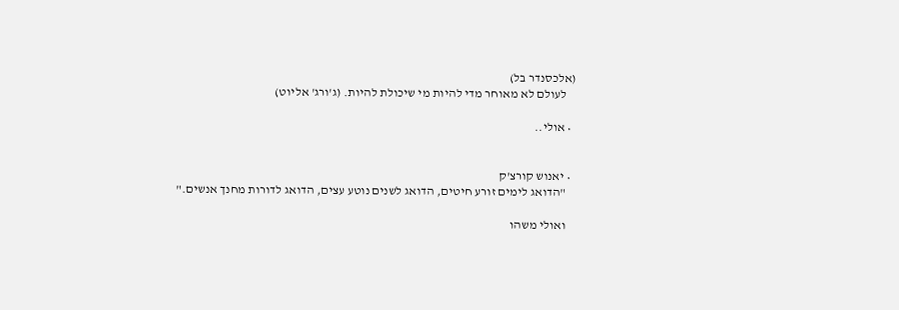(אלכסנדר בל)
    לעולם לא מאוחר מדי להיות מי שיכולת להיות. (ג'ורג' אליוט)

  • אולי..


  • יאנוש קורצ'ק
    "הדואג לימים זורע חיטים, הדואג לשנים נוטע עצים, הדואג לדורות מחנך אנשים."

    ואולי משהו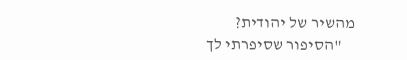מהשיר של יהודית?
    "הסיפור שסיפרתי לך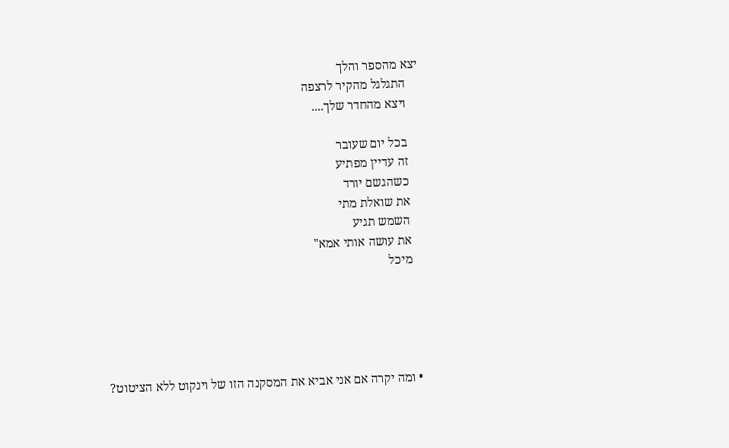יצא מהספר והלך
    התגלגל מהקיר לרצפה
    ויצא מהחדר שלך....

    בכל יום שעובר
    זה עדיין מפתיע
    כשהגשם יורד
    את שואלת מתי
    השמש תגיע
    את עושה אותי אמא"
    מיכל





  • ומה יקרה אם אני אביא את המסקנה הזו של וינקוט ללא הציטוט?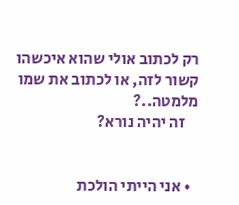רק לכתוב אולי שהוא איכשהו קשור לזה, או לכתוב את שמו מלמטה..?
    זה יהיה נורא?


  • אני הייתי הולכת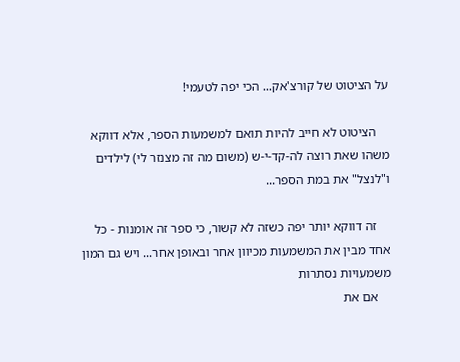על הציטוט של קורצ'אק... הכי יפה לטעמי!

    הציטוט לא חייב להיות תואם למשמעות הספר, אלא דווקא משהו שאת רוצה לה-קד-י-ש (משום מה זה מצנזר לי) לילדים ו"לנצל" את במת הספר...

    זה דווקא יותר יפה כשזה לא קשור, כי ספר זה אומנות - כל אחד מבין את המשמעות מכיוון אחר ובאופן אחר... ויש גם המון משמעויות נסתרות
    אם את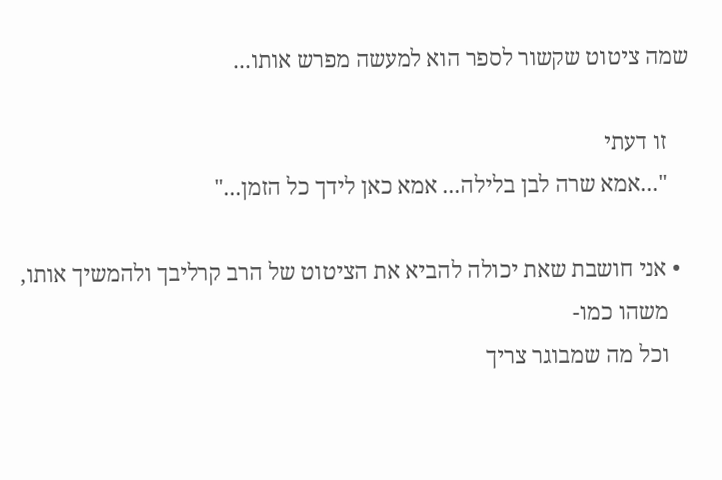שמה ציטוט שקשור לספר הוא למעשה מפרש אותו...

    זו דעתי
    "...אמא שרה לבן בלילה... אמא כאן לידך כל הזמן..."

  • אני חושבת שאת יכולה להביא את הציטוט של הרב קרליבך ולהמשיך אותו,
    משהו כמו-
    וכל מה שמבוגר צריך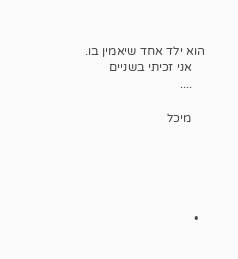הוא ילד אחד שיאמין בו.
    אני זכיתי בשניים
    ....

    מיכל





  •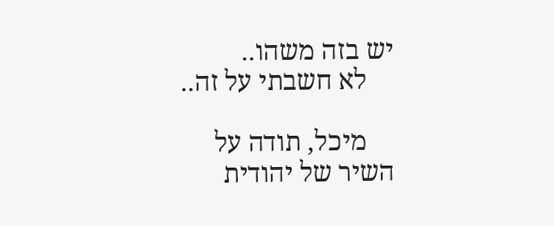יש בזה משהו..
    לא חשבתי על זה..

    מיכל, תודה על השיר של יהודית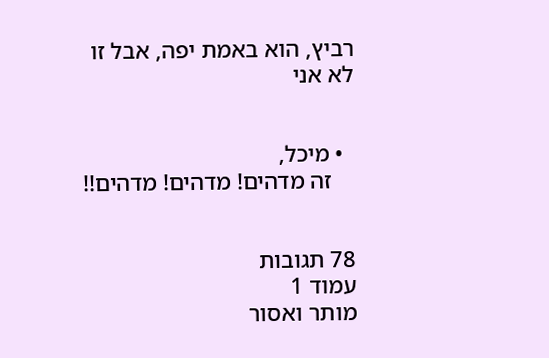רביץ, הוא באמת יפה, אבל זו לא אני


  • מיכל,
    זה מדהים! מדהים! מדהים!!


78 תגובות
עמוד 1
מותר ואסור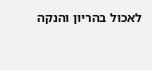לאכול בהריון והנקה